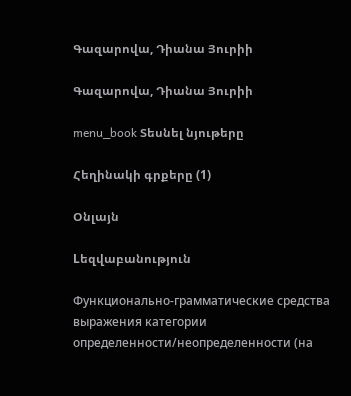Գազարովա, Դիանա Յուրիի

Գազարովա, Դիանա Յուրիի

menu_book Տեսնել նյութերը

Հեղինակի գրքերը (1)

Օնլայն

Lեզվաբանություն

Функционально-грамматические средства выражения категории определенности/неопределенности (на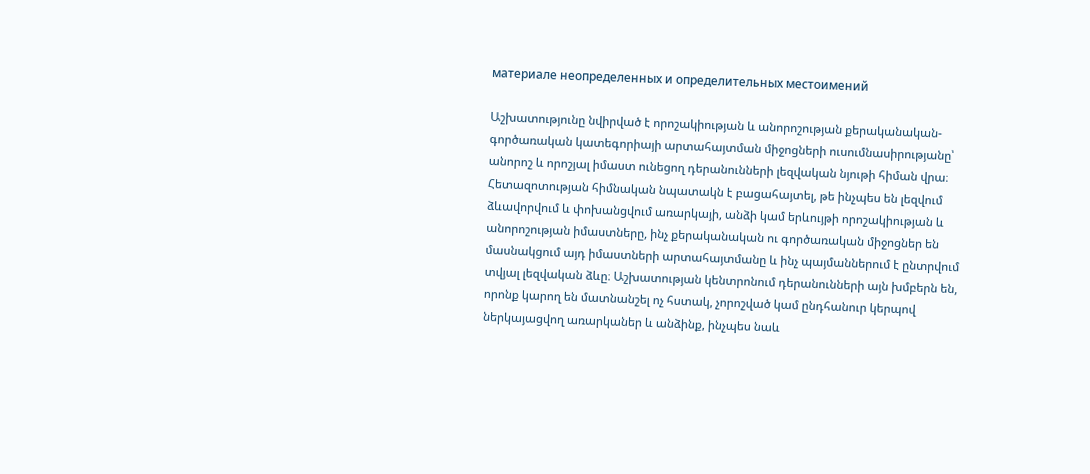материале неопределенных и определительных местоимений

Աշխատությունը նվիրված է որոշակիության և անորոշության քերականական-գործառական կատեգորիայի արտահայտման միջոցների ուսումնասիրությանը՝ անորոշ և որոշյալ իմաստ ունեցող դերանունների լեզվական նյութի հիման վրա։ Հետազոտության հիմնական նպատակն է բացահայտել, թե ինչպես են լեզվում ձևավորվում և փոխանցվում առարկայի, անձի կամ երևույթի որոշակիության և անորոշության իմաստները, ինչ քերականական ու գործառական միջոցներ են մասնակցում այդ իմաստների արտահայտմանը և ինչ պայմաններում է ընտրվում տվյալ լեզվական ձևը։ Աշխատության կենտրոնում դերանունների այն խմբերն են, որոնք կարող են մատնանշել ոչ հստակ, չորոշված կամ ընդհանուր կերպով ներկայացվող առարկաներ և անձինք, ինչպես նաև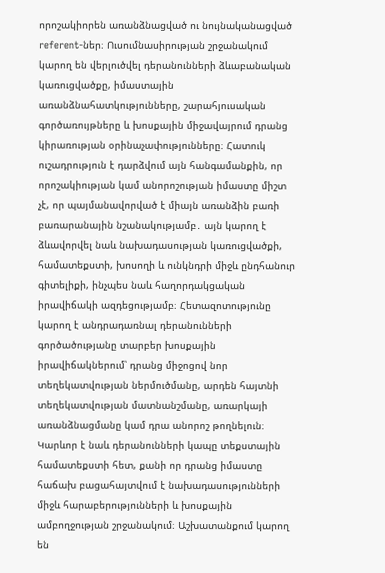որոշակիորեն առանձնացված ու նույնականացված referent-ներ։ Ուսումնասիրության շրջանակում կարող են վերլուծվել դերանունների ձևաբանական կառուցվածքը, իմաստային առանձնահատկությունները, շարահյուսական գործառույթները և խոսքային միջավայրում դրանց կիրառության օրինաչափությունները։ Հատուկ ուշադրություն է դարձվում այն հանգամանքին, որ որոշակիության կամ անորոշության իմաստը միշտ չէ, որ պայմանավորված է միայն առանձին բառի բառարանային նշանակությամբ․ այն կարող է ձևավորվել նաև նախադասության կառուցվածքի, համատեքստի, խոսողի և ունկնդրի միջև ընդհանուր գիտելիքի, ինչպես նաև հաղորդակցական իրավիճակի ազդեցությամբ։ Հետազոտությունը կարող է անդրադառնալ դերանունների գործածությանը տարբեր խոսքային իրավիճակներում՝ դրանց միջոցով նոր տեղեկատվության ներմուծմանը, արդեն հայտնի տեղեկատվության մատնանշմանը, առարկայի առանձնացմանը կամ դրա անորոշ թողնելուն։ Կարևոր է նաև դերանունների կապը տեքստային համատեքստի հետ, քանի որ դրանց իմաստը հաճախ բացահայտվում է նախադասությունների միջև հարաբերությունների և խոսքային ամբողջության շրջանակում։ Աշխատանքում կարող են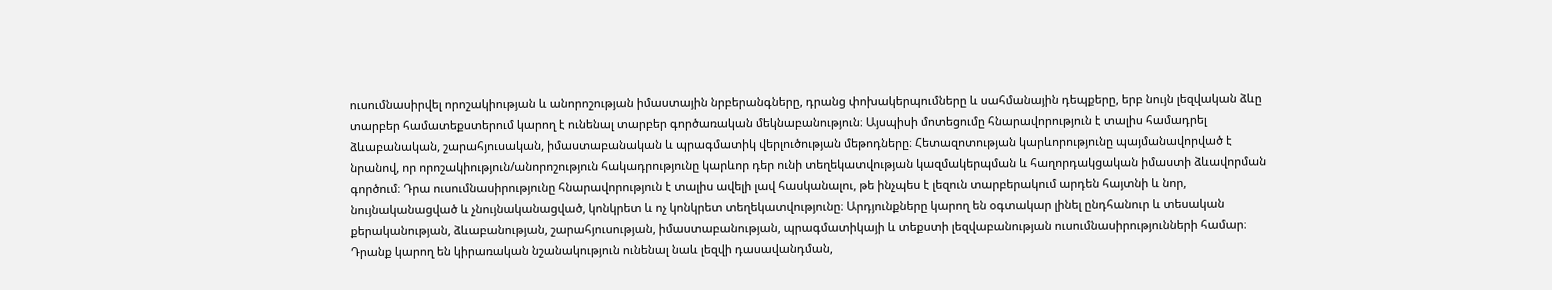ուսումնասիրվել որոշակիության և անորոշության իմաստային նրբերանգները, դրանց փոխակերպումները և սահմանային դեպքերը, երբ նույն լեզվական ձևը տարբեր համատեքստերում կարող է ունենալ տարբեր գործառական մեկնաբանություն։ Այսպիսի մոտեցումը հնարավորություն է տալիս համադրել ձևաբանական, շարահյուսական, իմաստաբանական և պրագմատիկ վերլուծության մեթոդները։ Հետազոտության կարևորությունը պայմանավորված է նրանով, որ որոշակիություն/անորոշություն հակադրությունը կարևոր դեր ունի տեղեկատվության կազմակերպման և հաղորդակցական իմաստի ձևավորման գործում։ Դրա ուսումնասիրությունը հնարավորություն է տալիս ավելի լավ հասկանալու, թե ինչպես է լեզուն տարբերակում արդեն հայտնի և նոր, նույնականացված և չնույնականացված, կոնկրետ և ոչ կոնկրետ տեղեկատվությունը։ Արդյունքները կարող են օգտակար լինել ընդհանուր և տեսական քերականության, ձևաբանության, շարահյուսության, իմաստաբանության, պրագմատիկայի և տեքստի լեզվաբանության ուսումնասիրությունների համար։ Դրանք կարող են կիրառական նշանակություն ունենալ նաև լեզվի դասավանդման,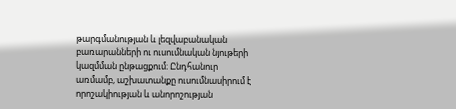թարգմանության և լեզվաբանական բառարանների ու ուսումնական նյութերի կազմման ընթացքում։ Ընդհանուր առմամբ, աշխատանքը ուսումնասիրում է որոշակիության և անորոշության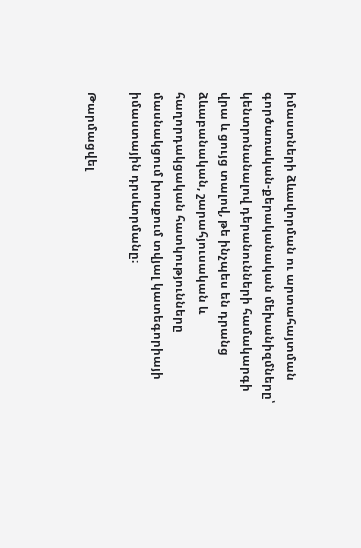իմաստների ձևավորման ու արտահայտման գործառական-քերականական մեխանիզմները՝ կենտրոնանալով դերանունների համակարգի վրա և ցույց տալով, թե ինչպես են դրանց ձևաբանական, շարահյուսական և հաղորդակցական հատկությունները մասնակցում խոսքում տվյալ կատեգորիայի իմաստային դրսևորմանը։

Թարմացվել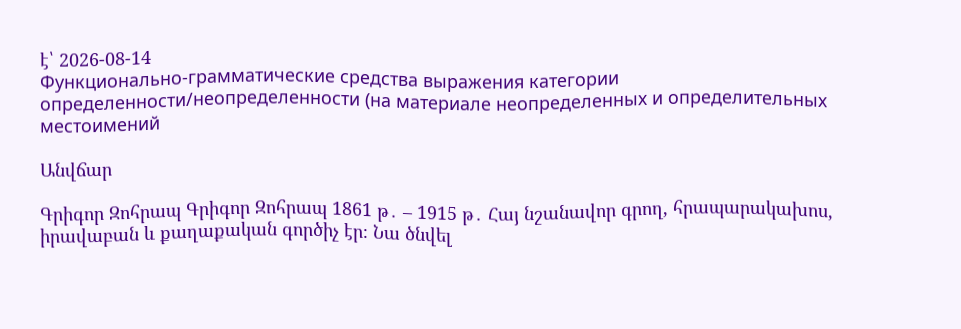է՝ 2026-08-14
Функционально-грамматические средства выражения категории определенности/неопределенности (на материале неопределенных и определительных местоимений

Անվճար

Գրիգոր Զոհրապ Գրիգոր Զոհրապ 1861 թ․ – 1915 թ․ Հայ նշանավոր գրող, հրապարակախոս, իրավաբան և քաղաքական գործիչ էր։ Նա ծնվել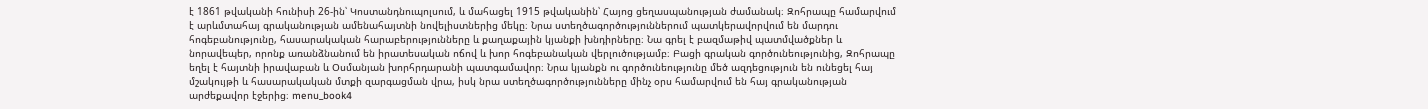է 1861 թվականի հունիսի 26-ին՝ Կոստանդնուպոլսում, և մահացել 1915 թվականին՝ Հայոց ցեղասպանության ժամանակ։ Զոհրապը համարվում է արևմտահայ գրականության ամենահայտնի նովելիստներից մեկը։ Նրա ստեղծագործություններում պատկերավորվում են մարդու հոգեբանությունը, հասարակական հարաբերությունները և քաղաքային կյանքի խնդիրները։ Նա գրել է բազմաթիվ պատմվածքներ և նորավեպեր, որոնք առանձնանում են իրատեսական ոճով և խոր հոգեբանական վերլուծությամբ։ Բացի գրական գործունեությունից, Զոհրապը եղել է հայտնի իրավաբան և Օսմանյան խորհրդարանի պատգամավոր։ Նրա կյանքն ու գործունեությունը մեծ ազդեցություն են ունեցել հայ մշակույթի և հասարակական մտքի զարգացման վրա, իսկ նրա ստեղծագործությունները մինչ օրս համարվում են հայ գրականության արժեքավոր էջերից։ menu_book4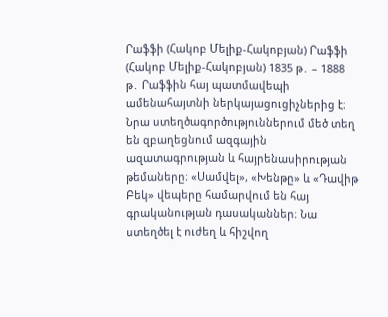Րաֆֆի (Հակոբ Մելիք-Հակոբյան) Րաֆֆի (Հակոբ Մելիք-Հակոբյան) 1835 թ․ – 1888 թ․ Րաֆֆին հայ պատմավեպի ամենահայտնի ներկայացուցիչներից է։ Նրա ստեղծագործություններում մեծ տեղ են զբաղեցնում ազգային ազատագրության և հայրենասիրության թեմաները։ «Սամվել», «Խենթը» և «Դավիթ Բեկ» վեպերը համարվում են հայ գրականության դասականներ։ Նա ստեղծել է ուժեղ և հիշվող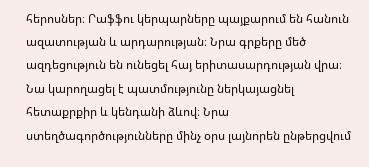հերոսներ։ Րաֆֆու կերպարները պայքարում են հանուն ազատության և արդարության։ Նրա գրքերը մեծ ազդեցություն են ունեցել հայ երիտասարդության վրա։ Նա կարողացել է պատմությունը ներկայացնել հետաքրքիր և կենդանի ձևով։ Նրա ստեղծագործությունները մինչ օրս լայնորեն ընթերցվում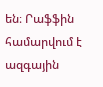են։ Րաֆֆին համարվում է ազգային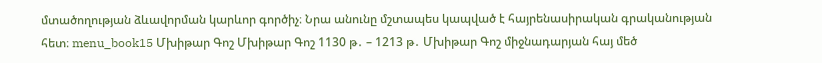մտածողության ձևավորման կարևոր գործիչ։ Նրա անունը մշտապես կապված է հայրենասիրական գրականության հետ։ menu_book15 Մխիթար Գոշ Մխիթար Գոշ 1130 թ․ – 1213 թ․ Մխիթար Գոշ միջնադարյան հայ մեծ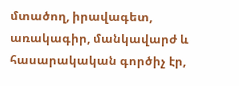մտածող, իրավագետ, առակագիր, մանկավարժ և հասարակական գործիչ էր,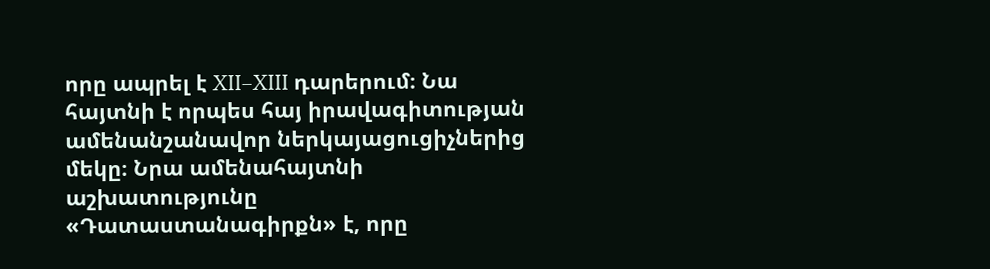որը ապրել է XII–XIII դարերում։ Նա հայտնի է որպես հայ իրավագիտության ամենանշանավոր ներկայացուցիչներից մեկը։ Նրա ամենահայտնի աշխատությունը «Դատաստանագիրքն» է, որը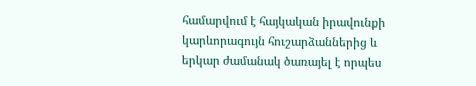համարվում է հայկական իրավունքի կարևորագույն հուշարձաններից և երկար ժամանակ ծառայել է որպես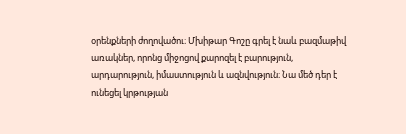օրենքների ժողովածու։ Մխիթար Գոշը գրել է նաև բազմաթիվ առակներ, որոնց միջոցով քարոզել է բարություն, արդարություն, իմաստություն և ազնվություն։ Նա մեծ դեր է ունեցել կրթության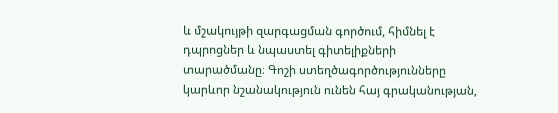և մշակույթի զարգացման գործում, հիմնել է դպրոցներ և նպաստել գիտելիքների տարածմանը։ Գոշի ստեղծագործությունները կարևոր նշանակություն ունեն հայ գրականության,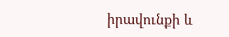իրավունքի և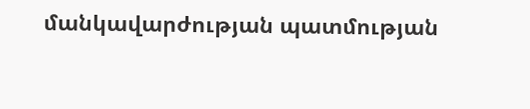մանկավարժության պատմության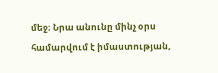մեջ։ Նրա անունը մինչ օրս համարվում է իմաստության,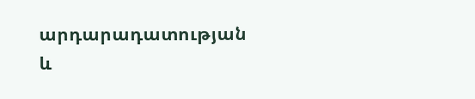արդարադատության և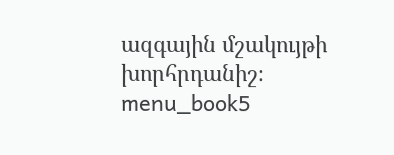ազգային մշակույթի խորհրդանիշ։ menu_book5